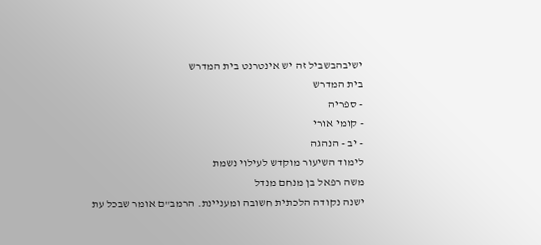ישיבהבשביל זה יש אינטרנט בית המדרש
בית המדרש
- ספריה
- קומי אורי
- יב - הנהגה
לימוד השיעור מוקדש לעילוי נשמת
משה רפאל בן מנחם מנדל
ישנה נקודה הלכתית חשובה ומעניינת. הרמב"ם אומר שבכל עת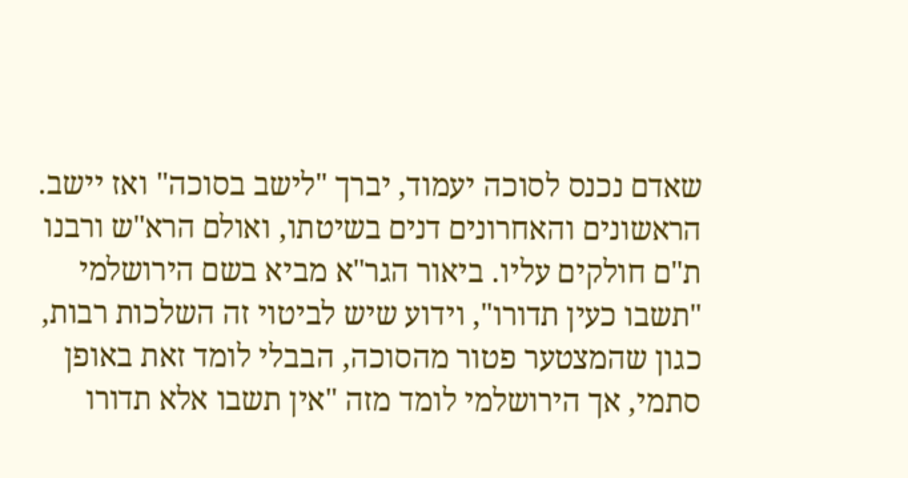שאדם נכנס לסוכה יעמוד, יברך "לישב בסוכה" ואז יישב. הראשונים והאחרונים דנים בשיטתו, ואולם הרא"ש ורבנו ת"ם חולקים עליו. ביאור הגר"א מביא בשם הירושלמי "תשבו כעין תדורו", וידוע שיש לביטוי זה השלכות רבות, כגון שהמצטער פטור מהסוכה, הבבלי לומד זאת באופן סתמי, אך הירושלמי לומד מזה "אין תשבו אלא תדורו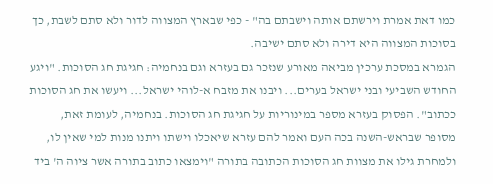כמו דאת אמרת וירשתם אותה וישבתם בה" - כפי שבארץ המצווה לדור ולא סתם לשבת, כך בסוכות המצווה היא דירה ולא סתם ישיבה.
הגמרא במסכת ערכין מביאה מאורע שנזכר גם בעזרא וגם בנחמיה: חגיגת חג הסוכות. "ויגע החודש השביעי ובני ישראל בערים... ויבנו את מזבח א-לוהי ישראל... ויעשו את חג הסוכות ככתוב". הפסוק בעזרא מספר במינוריות על חגיגת חג הסוכות. בנחמיה, לעומת זאת, מסופר שבראש-השנה בכה העם ואמר להם עזרא שיאכלו וישתו ויתנו מנות למי שאין לו, ולמחרת גילו את מצוות חג הסוכות הכתובה בתורה "וימצאו כתוב בתורה אשר ציוה ה' ביד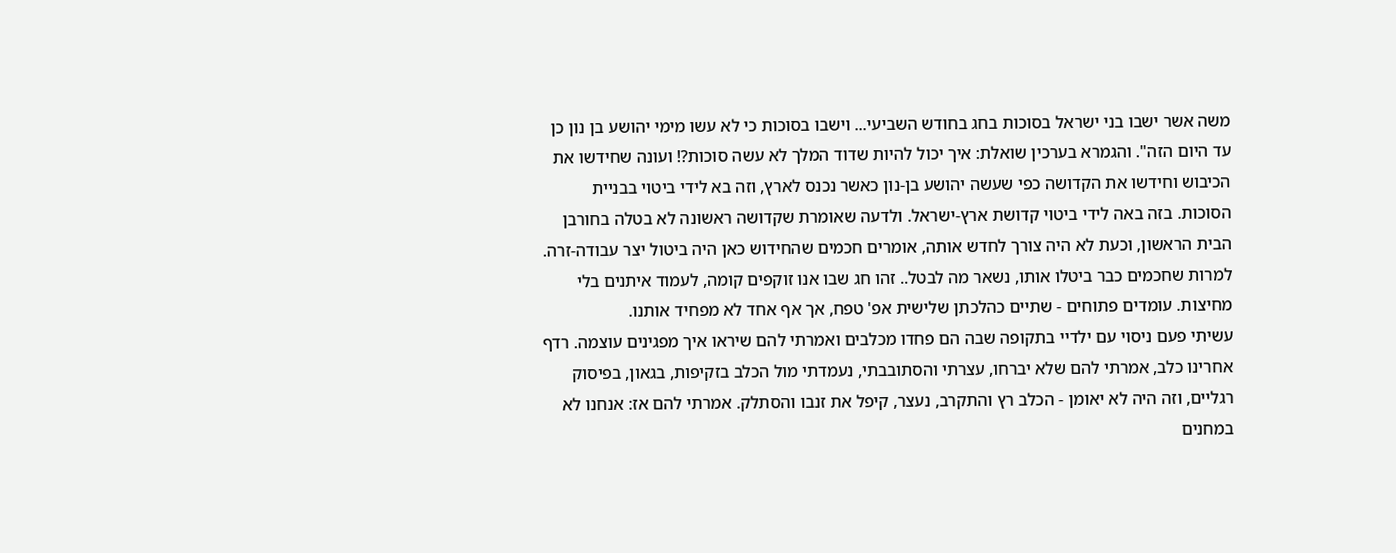משה אשר ישבו בני ישראל בסוכות בחג בחודש השביעי... וישבו בסוכות כי לא עשו מימי יהושע בן נון כן עד היום הזה". והגמרא בערכין שואלת: איך יכול להיות שדוד המלך לא עשה סוכות?! ועונה שחידשו את הכיבוש וחידשו את הקדושה כפי שעשה יהושע בן-נון כאשר נכנס לארץ, וזה בא לידי ביטוי בבניית הסוכות. בזה באה לידי ביטוי קדושת ארץ-ישראל. ולדעה שאומרת שקדושה ראשונה לא בטלה בחורבן הבית הראשון, וכעת לא היה צורך לחדש אותה, אומרים חכמים שהחידוש כאן היה ביטול יצר עבודה-זרה.
למרות שחכמים כבר ביטלו אותו, נשאר מה לבטל.. זהו חג שבו אנו זוקפים קומה, לעמוד איתנים בלי מחיצות. עומדים פתוחים - שתיים כהלכתן שלישית אפ' טפח, אך אף אחד לא מפחיד אותנו.
עשיתי פעם ניסוי עם ילדיי בתקופה שבה הם פחדו מכלבים ואמרתי להם שיראו איך מפגינים עוצמה. רדף אחרינו כלב, אמרתי להם שלא יברחו, עצרתי והסתובבתי, נעמדתי מול הכלב בזקיפות, בגאון, בפיסוק רגליים, וזה היה לא יאומן - הכלב רץ והתקרב, נעצר, קיפל את זנבו והסתלק. אמרתי להם אז: אנחנו לא במחנים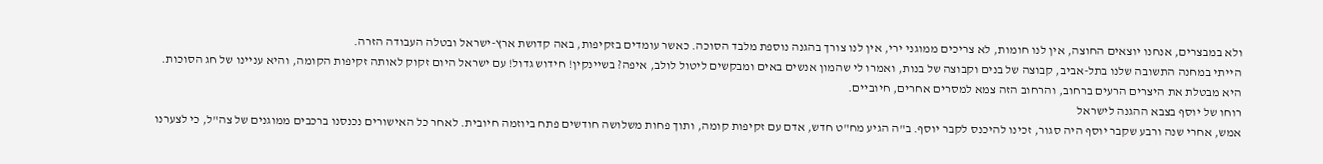ולא במבצרים, אנחנו יוצאים החוצה, אין לנו חומות, לא צריכים ממוגני ירי, אין לנו צורך בהגנה נוספת מלבד הסוכה. כאשר עומדים בזקיפות, באה קדושת ארץ-ישראל ובטלה העבודה הזרה.
הייתי במחנה התשובה שלנו בתל-אביב, קבוצה של בנים וקבוצה של בנות, ואמרו לי שהמון אנשים באים ומבקשים ליטול לולב, איפה? בשיינקין! חידוש גדול! עם ישראל היום זקוק לאותה זקיפות הקומה, והיא עניינו של חג הסוכות. היא מבטלת את היצרים הרעים ברחוב, והרחוב הזה צמא למסרים אחרים, חיוביים.
רוחו של יוסף בצבא ההגנה לישראל
אמש, אחרי שנה ורבע שקבר יוסף היה סגור, זכינו להיכנס לקבר יוסף. ב"ה הגיע מח"ט חדש, אדם עם זקיפות קומה, ותוך פחות משלושה חודשים פתח ביוזמה חיובית. לאחר כל האישורים נכנסנו ברכבים ממוגנים של צה"ל, כי לצערנו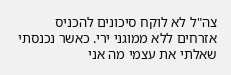צה"ל לא לוקח סיכונים להכניס אזרחים ללא ממוגני ירי. כאשר נכנסתי שאלתי את עצמי מה אני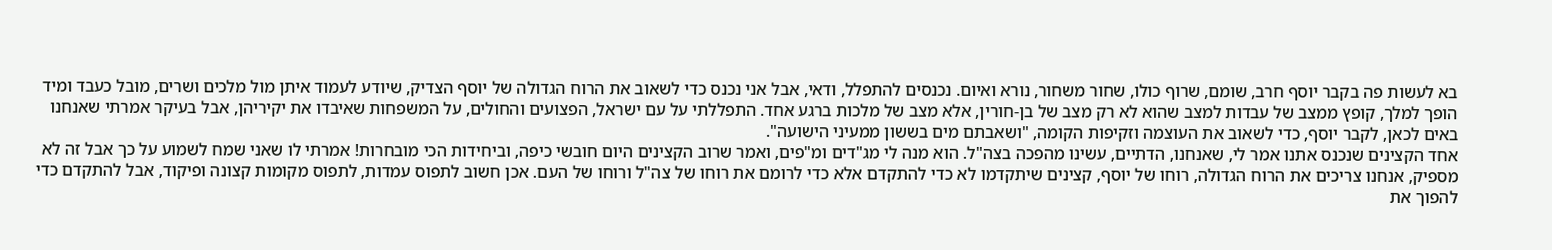בא לעשות פה בקבר יוסף חרב, שומם, שרוף כולו, שחור משחור, נורא ואיום. נכנסים להתפלל, ודאי, אבל אני נכנס כדי לשאוב את הרוח הגדולה של יוסף הצדיק, שיודע לעמוד איתן מול מלכים ושרים, מובל כעבד ומיד הופך למלך, קופץ ממצב של עבדות למצב שהוא לא רק מצב של בן-חורין, אלא מצב של מלכות ברגע אחד. התפללתי על עם ישראל, הפצועים והחולים, על המשפחות שאיבדו את יקיריהן, אבל בעיקר אמרתי שאנחנו באים לכאן, לקבר יוסף, כדי לשאוב את העוצמה וזקיפות הקומה, "ושאבתם מים בששון ממעיני הישועה".
אחד הקצינים שנכנס אתנו אמר לי, שאנחנו, הדתיים, עשינו מהפכה בצה"ל. הוא מנה לי מג"דים ומ"פים, ואמר שרוב הקצינים היום חובשי כיפה, וביחידות הכי מובחרות! אמרתי לו שאני שמח לשמוע על כך אבל זה לא מספיק, אנחנו צריכים את הרוח הגדולה, רוחו של יוסף, קצינים שיתקדמו לא כדי להתקדם אלא כדי לרומם את רוחו של צה"ל ורוחו של העם. אכן חשוב לתפוס עמדות, לתפוס מקומות קצונה ופיקוד, אבל להתקדם כדי להפוך את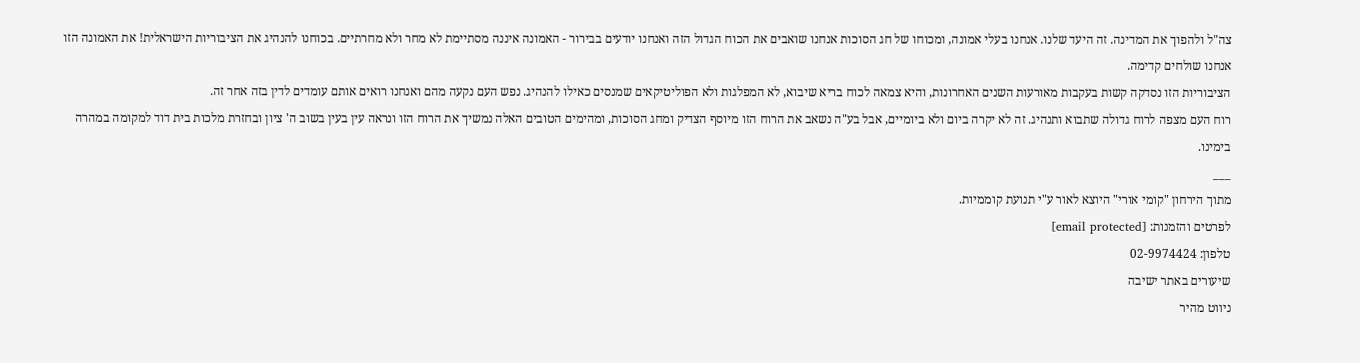צה"ל ולהפוך את המדינה. זה היעד שלנו. אנחנו בעלי אמונה, ומכוחו של חג הסוכות אנחנו שואבים את הכוח הגדול הזה ואנחנו יודעים בבירור - האמונה איננה מסתיימת לא מחר ולא מחרתיים. בכוחנו להנהיג את הציבוריות הישראלית! את האמונה הזו אנחנו שולחים קדימה.
הציבוריות הזו נסדקה קשות בעקבות מאורעות השנים האחרונות, והיא צמאה לכוח בריא שיבוא, לא המפלגות ולא הפוליטיקאים שמנסים כאילו להנהיג. נפש העם נקעה מהם ואנחנו רואים אותם עומדים לדין בזה אחר זה.
רוח העם מצפה לרוח גדולה שתבוא ותנהיג. זה לא יקרה ביום ולא ביומיים, אבל בע"ה נשאב את הרוח הזו מיוסף הצדיק ומחג הסוכות, ומהימים הטובים האלה נמשיך את הרוח הזו ונראה עין בעין בשוב ה' ציון ובחזרת מלכות בית דוד למקומה במהרה בימינו.
___
מתוך הירחון "קומי אורי" היוצא לאור ע"י תנועת קוממיות.
לפרטים והזמנות: [email protected]
טלפון: 02-9974424
שיעורים באתר ישיבה
ניווט מהיר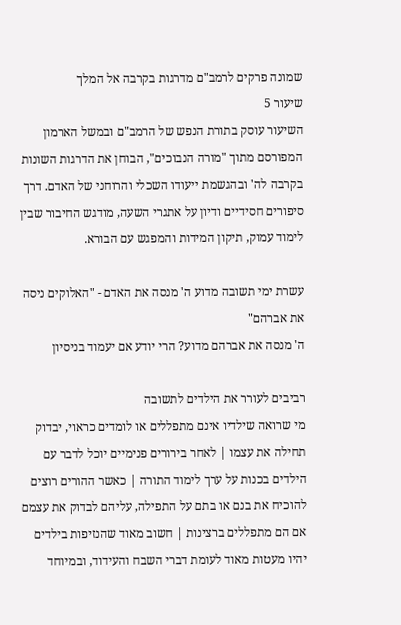שמונה פרקים לרמב"ם מדרגות בקרבה אל המלך
שיעור 5
השיעור עוסק בתורת הנפש של הרמב"ם ובמשל הארמון המפורסם מתוך "מורה הנבוכים", הבוחן את הדרגות השונות בקרבה לה' ובהגשמת ייעודו השכלי והרוחני של האדם. דרך סיפורים חסידיים ודיון על אתגרי השעה, מודגש החיבור שבין לימוד עמוק, תיקון המידות והמפגש עם הבורא.

עשרת ימי תשובה מדוע ה' מנסה את האדם - "האלוקים ניסה את אברהם"
ה' מנסה את אברהם מדוע? הרי יודע אם יעמוד בניסיון

רביבים לעורר את הילדים לתשובה
מי שרואה שילדיו אינם מתפללים או לומדים כראוי, יבדוק תחילה את עצמו | לאחר בירורים פנימיים יוכל לדבר עם הילדים בכנות על ערך לימוד התורה | כאשר ההורים רוצים להוכיח את בנם או בתם על התפילה, עליהם לבדוק את עצמם אם הם מתפללים ברצינות | חשוב מאוד שהנזיפות בילדים יהיו מעטות מאוד לעומת דברי השבח והעידוד, ובמיוחד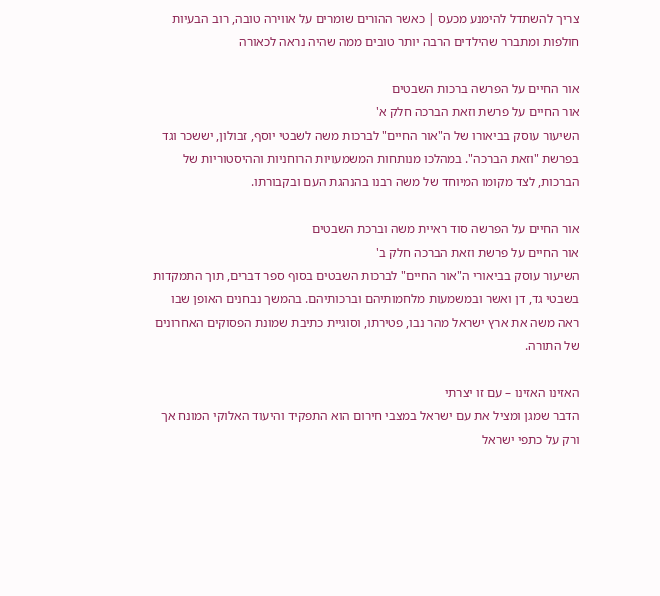צריך להשתדל להימנע מכעס | כאשר ההורים שומרים על אווירה טובה, רוב הבעיות חולפות ומתברר שהילדים הרבה יותר טובים ממה שהיה נראה לכאורה

אור החיים על הפרשה ברכות השבטים
אור החיים על פרשת וזאת הברכה חלק א'
השיעור עוסק בביאורו של ה"אור החיים" לברכות משה לשבטי יוסף, זבולון, יששכר וגד בפרשת "וזאת הברכה". במהלכו מנותחות המשמעויות הרוחניות וההיסטוריות של הברכות, לצד מקומו המיוחד של משה רבנו בהנהגת העם ובקבורתו.

אור החיים על הפרשה סוד ראיית משה וברכת השבטים
אור החיים על פרשת וזאת הברכה חלק ב'
השיעור עוסק בביאורי ה"אור החיים" לברכות השבטים בסוף ספר דברים, תוך התמקדות בשבטי גד, דן ואשר ובמשמעות מלחמותיהם וברכותיהם. בהמשך נבחנים האופן שבו ראה משה את ארץ ישראל מהר נבו, פטירתו, וסוגיית כתיבת שמונת הפסוקים האחרונים של התורה.

האזינו האזינו – עם זו יצרתי
הדבר שמגן ומציל את עם ישראל במצבי חירום הוא התפקיד והיעוד האלוקי המונח אך ורק על כתפי ישראל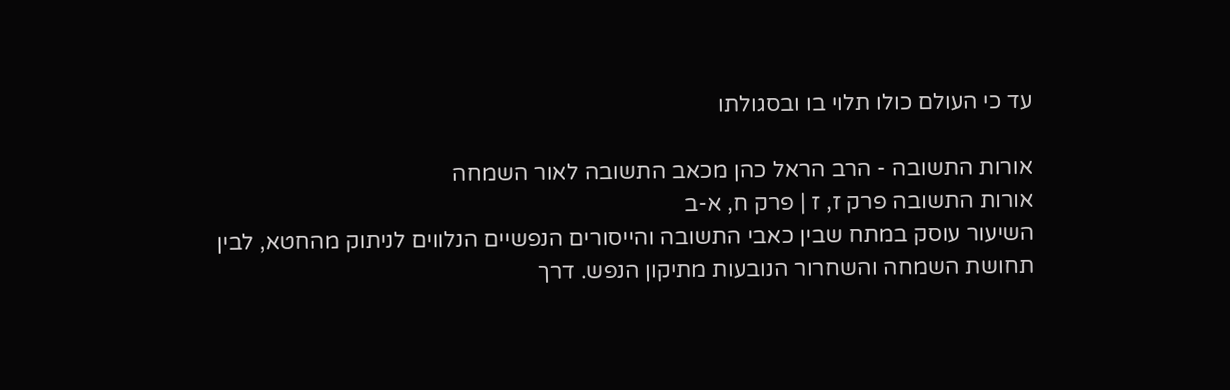עד כי העולם כולו תלוי בו ובסגולתו

אורות התשובה - הרב הראל כהן מכאב התשובה לאור השמחה
אורות התשובה פרק ז, ז | פרק ח, א-ב
השיעור עוסק במתח שבין כאבי התשובה והייסורים הנפשיים הנלווים לניתוק מהחטא, לבין תחושת השמחה והשחרור הנובעות מתיקון הנפש. דרך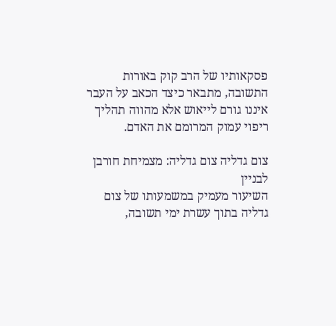פסקאותיו של הרב קוק באורות התשובה, מתבאר כיצד הכאב על העבר איננו גורם לייאוש אלא מהווה תהליך ריפוי עמוק המרומם את האדם.

צום גדליה צום גדליה: מצמיחת חורבן לבניין
השיעור מעמיק במשמעותו של צום גדליה בתוך עשרת ימי תשובה,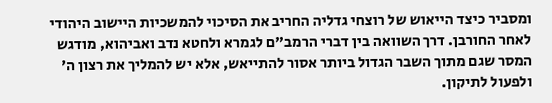ומסביר כיצד הייאוש של רוצחי גדליה החריב את הסיכוי להמשכיות היישוב היהודי לאחר החורבן. דרך השוואה בין דברי הרמב"ם לגמרא ולחטא נדב ואביהוא, מודגש המסר שגם מתוך השבר הגדול ביותר אסור להתייאש, אלא יש להמליך את רצון ה' ולפעול לתיקון.